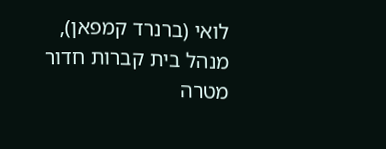לואי (ברנרד קמפאן), מנהל בית קברות חדור מטרה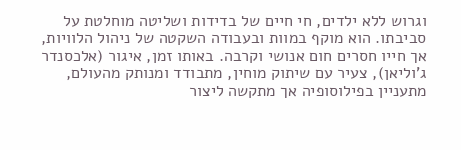וגרוש ללא ילדים, חי חיים של בדידות ושליטה מוחלטת על סביבתו. הוא מוקף במוות ובעבודה השקטה של ניהול הלוויות, אך חייו חסרים חום אנושי וקרבה. באותו זמן, איגור (אלכסנדר ג'וליאן), צעיר עם שיתוק מוחין, מתבודד ומנותק מהעולם, מתעניין בפילוסופיה אך מתקשה ליצור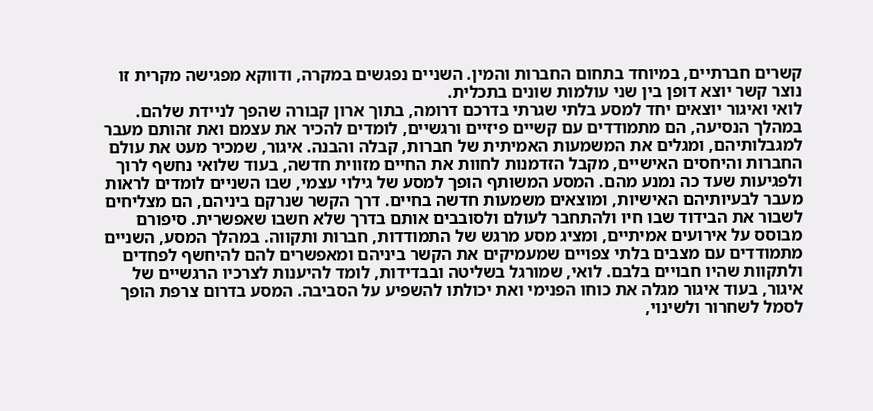קשרים חברתיים, במיוחד בתחום החברות והמין. השניים נפגשים במקרה, ודווקא מפגישה מקרית זו נוצר קשר יוצא דופן בין שני עולמות שונים בתכלית.
לואי ואיגור יוצאים יחד למסע בלתי שגרתי בדרכם דרומה, בתוך ארון קבורה שהפך לניידת שלהם. במהלך הנסיעה, הם מתמודדים עם קשיים פיזיים ורגשיים, לומדים להכיר את עצמם ואת זהותם מעבר למגבלותיהם, ומגלים את המשמעות האמיתית של חברות, קבלה והבנה. איגור, שמכיר מעט את עולם החברות והיחסים האישיים, מקבל הזדמנות לחוות את החיים מזווית חדשה, בעוד שלואי נחשף לרוך ולפגיעות שעד כה נמנע מהם. המסע המשותף הופך למסע של גילוי עצמי, שבו השניים לומדים לראות מעבר לבעיותיהם האישיות, ומוצאים משמעות חדשה בחיים. דרך הקשר שנרקם ביניהם, הם מצליחים לשבור את הבידוד שבו חיו ולהתחבר לעולם ולסובבים אותם בדרך שלא חשבו שאפשרית. סיפורם מבוסס על אירועים אמיתיים, ומציג מסע מרגש של התמודדות, חברות ותקווה. במהלך המסע, השניים מתמודדים עם מצבים בלתי צפויים שמעמיקים את הקשר ביניהם ומאפשרים להם להיחשף לפחדים ולתקוות שהיו חבויים בלבם. לואי, שמורגל בשליטה ובבדידות, לומד להיענות לצרכיו הרגשיים של איגור, בעוד איגור מגלה את כוחו הפנימי ואת יכולתו להשפיע על הסביבה. המסע בדרום צרפת הופך לסמל לשחרור ולשינוי,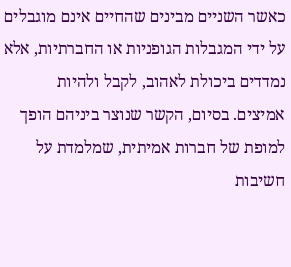כאשר השניים מבינים שהחיים אינם מוגבלים על ידי המגבלות הגופניות או החברתיות, אלא נמדדים ביכולת לאהוב, לקבל ולהיות אמיצים. בסיום, הקשר שנוצר ביניהם הופך למופת של חברות אמיתית, שמלמדת על חשיבות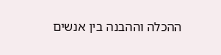ההכלה וההבנה בין אנשים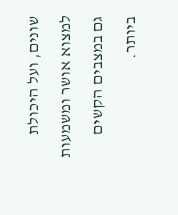שונים, ועל היכולת למצוא אושר ומשמעות גם במצבים הקשים ביותר.